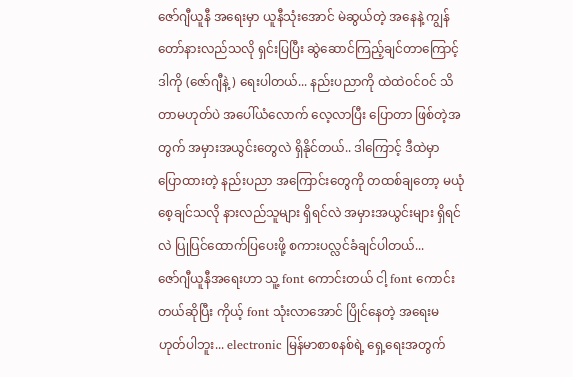ဇော်ဂျီယူနီ အရေးမှာ ယူနီသုံးအောင် မဲဆွယ်တဲ့ အနေနဲ့ ကျွန်တော်နားလည်သလို ရှင်းပြပြီး ဆွဲဆောင်ကြည့်ချင်တာကြောင့် ဒါကို (ဇော်ဂျီနဲ့) ရေးပါတယ်... နည်းပညာကို ထဲထဲဝင်ဝင် သိတာမဟုတ်ပဲ အပေါ်ယံလောက် လေ့လာပြီး ပြောတာ ဖြစ်တဲ့အတွက် အမှားအယွင်းတွေလဲ ရှိနိုင်တယ်.. ဒါကြောင့် ဒီထဲမှာ ပြောထားတဲ့ နည်းပညာ အကြောင်းတွေကို တထစ်ချတော့ မယုံစေ့ချင်သလို နားလည်သူများ ရှိရင်လဲ အမှားအယွင်းများ ရှိရင်လဲ ပြုပြင်ထောက်ပြပေးဖို့ စကားပလ္လင်ခံချင်ပါတယ်...
ဇော်ဂျီယူနီအရေးဟာ သူ့ font ကောင်းတယ် ငါ့ font ကောင်းတယ်ဆိုပြီး ကိုယ့် font သုံးလာအောင် ပြိုင်နေတဲ့ အရေးမဟုတ်ပါဘူး... electronic မြန်မာစာစနစ်ရဲ့ ရှေ့ရေးအတွက်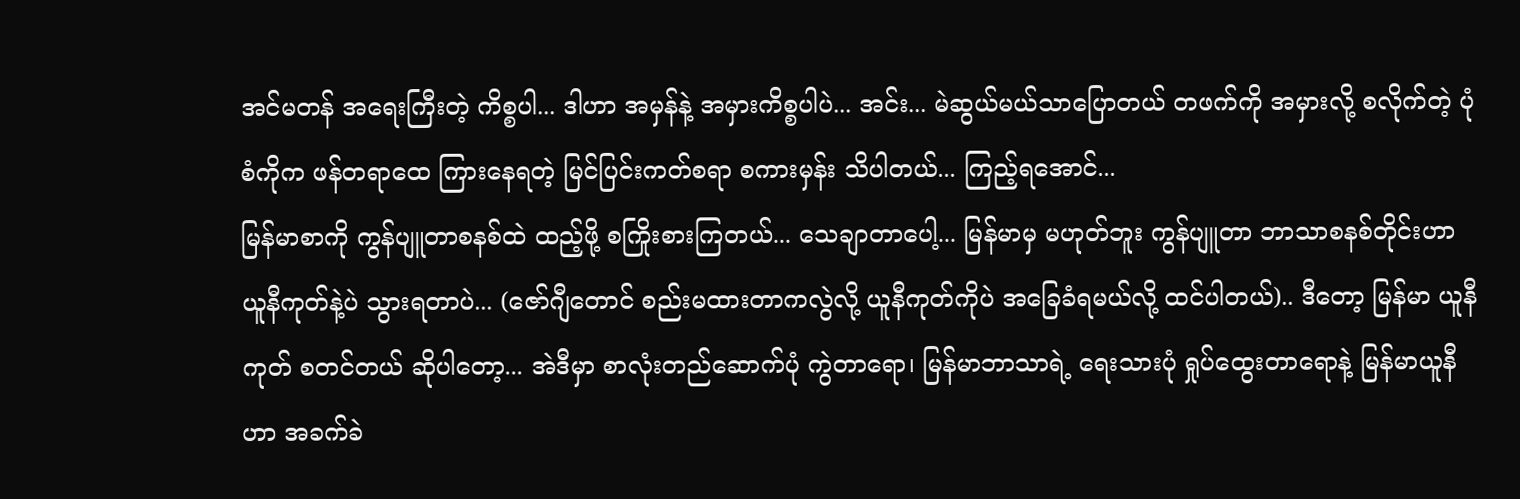အင်မတန် အရေးကြီးတဲ့ ကိစ္စပါ... ဒါဟာ အမှန်နဲ့ အမှားကိစ္စပါပဲ... အင်း... မဲဆွယ်မယ်သာပြောတယ် တဖက်ကို အမှားလို့ စလိုက်တဲ့ ပုံစံကိုက ဖန်တရာထေ ကြားနေရတဲ့ မြင်ပြင်းကတ်စရာ စကားမှန်း သိပါတယ်... ကြည့်ရအောင်...
မြန်မာစာကို ကွန်ပျူတာစနစ်ထဲ ထည့်ဖို့ စကြိုးစားကြတယ်... သေချာတာပေါ့... မြန်မာမှ မဟုတ်ဘူး ကွန်ပျူတာ ဘာသာစနစ်တိုင်းဟာ ယူနီကုတ်နဲ့ပဲ သွားရတာပဲ... (ဇော်ဂျီတောင် စည်းမထားတာကလွဲလို့ ယူနီကုတ်ကိုပဲ အခြေခံရမယ်လို့ ထင်ပါတယ်).. ဒီတော့ မြန်မာ ယူနီကုတ် စတင်တယ် ဆိုပါတော့... အဲဒီမှာ စာလုံးတည်ဆောက်ပုံ ကွဲတာရော၊ မြန်မာဘာသာရဲ့ ရေးသားပုံ ရှုပ်ထွေးတာရောနဲ့ မြန်မာယူနီဟာ အခက်ခဲ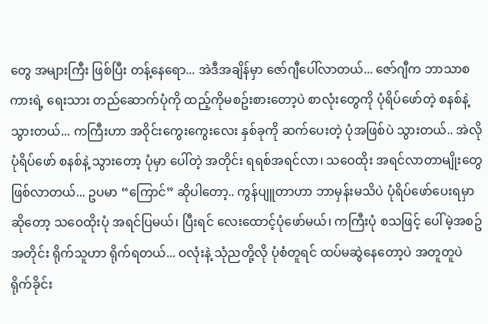တွေ အများကြီး ဖြစ်ပြီး တန့်နေရော... အဲဒီအချိန်မှာ ဇော်ဂျီပေါ်လာတယ်... ဇော်ဂျီက ဘာသာစကားရဲ့ ရေးသား တည်ဆောက်ပုံကို ထည့်ကိုမစဥ်းစားတော့ပဲ စာလုံးတွေကို ပုံရိပ်ဖော်တဲ့ စနစ်နဲ့သွားတယ်... ကကြီးဟာ အဝိုင်းကွေးကွေးလေး နှစ်ခုကို ဆက်ပေးတဲ့ ပုံအဖြစ်ပဲ သွားတယ်.. အဲလိုပုံရိပ်ဖော် စနစ်နဲ့ သွားတော့ ပုံမှာ ပေါ်တဲ့ အတိုင်း ရရစ်အရင်လာ၊ သဝေထိုး အရင်လာတာမျိုးတွေ ဖြစ်လာတယ်... ဥပမာ “ကြောင်” ဆိုပါတော့.. ကွန်ပျူတာဟာ ဘာမှန်းမသိပဲ ပုံရိပ်ဖော်ပေးရမှာဆိုတော့ သဝေထိုးပုံ အရင်ပြမယ်၊ ပြီးရင် လေးထောင့်ပုံဖော်မယ်၊ ကကြီးပုံ စသဖြင့် ပေါ်မဲ့အစဥ်အတိုင်း ရိုက်သူဟာ ရိုက်ရတယ်... ဝလုံးနဲ့ သုံညတို့လို ပုံစံတူရင် ထပ်မဆွဲနေတော့ပဲ အတူတူပဲ ရိုက်ခိုင်း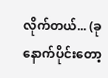လိုက်တယ်... (ခုနောက်ပိုင်းတော့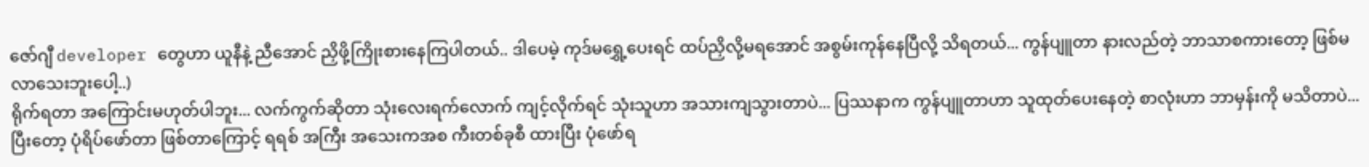ဇော်ဂျီ developer တွေဟာ ယူနီနဲ့ ညီအောင် ညှိဖို့ကြိုးစားနေကြပါတယ်.. ဒါပေမဲ့ ကုဒ်မရွှေ့ပေးရင် ထပ်ညှိလို့မရအောင် အစွမ်းကုန်နေပြီလို့ သိရတယ်... ကွန်ပျူတာ နားလည်တဲ့ ဘာသာစကားတော့ ဖြစ်မလာသေးဘူးပေါ့..)
ရိုက်ရတာ အကြောင်းမဟုတ်ပါဘူး... လက်ကွက်ဆိုတာ သုံးလေးရက်လောက် ကျင့်လိုက်ရင် သုံးသူဟာ အသားကျသွားတာပဲ... ပြဿနာက ကွန်ပျူတာဟာ သူထုတ်ပေးနေတဲ့ စာလုံးဟာ ဘာမှန်းကို မသိတာပဲ... ပြီးတော့ ပုံရိပ်ဖော်တာ ဖြစ်တာကြောင့် ရရစ် အကြီး အသေးကအစ ကီးတစ်ခုစီ ထားပြီး ပုံဖော်ရ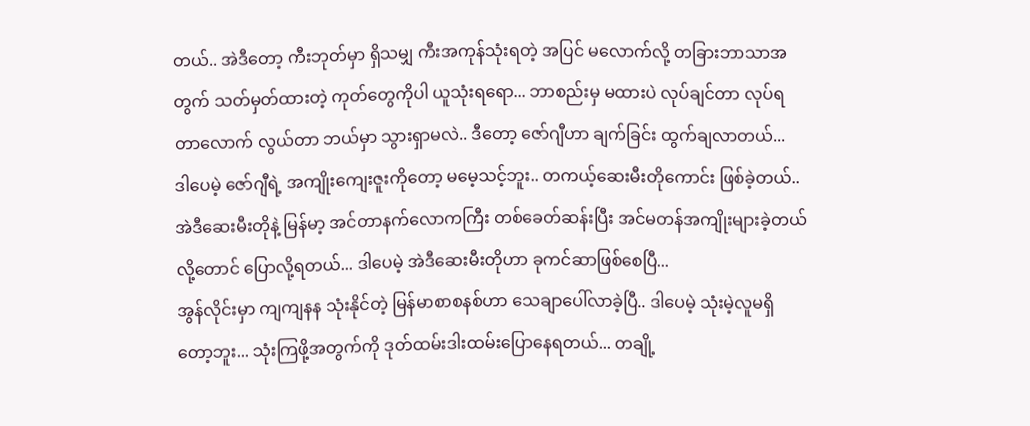တယ်.. အဲဒီတော့ ကီးဘုတ်မှာ ရှိသမျှ ကီးအကုန်သုံးရတဲ့ အပြင် မလောက်လို့ တခြားဘာသာအတွက် သတ်မှတ်ထားတဲ့ ကုတ်တွေကိုပါ ယူသုံးရရော... ဘာစည်းမှ မထားပဲ လုပ်ချင်တာ လုပ်ရတာလောက် လွယ်တာ ဘယ်မှာ သွားရှာမလဲ.. ဒီတော့ ဇော်ဂျီဟာ ချက်ခြင်း ထွက်ချလာတယ်...
ဒါပေမဲ့ ဇော်ဂျီရဲ့ အကျိုးကျေးဇူးကိုတော့ မမေ့သင့်ဘူး.. တကယ့်ဆေးမီးတိုကောင်း ဖြစ်ခဲ့တယ်.. အဲဒီဆေးမီးတိုနဲ့ မြန်မာ့ အင်တာနက်လောကကြီး တစ်ခေတ်ဆန်းပြီး အင်မတန်အကျိုးများခဲ့တယ်လို့တောင် ပြောလို့ရတယ်... ဒါပေမဲ့ အဲဒီဆေးမီးတိုဟာ ခုကင်ဆာဖြစ်စေပြီ...
အွန်လိုင်းမှာ ကျကျနန သုံးနိုင်တဲ့ မြန်မာစာစနစ်ဟာ သေချာပေါ်လာခဲ့ပြီ.. ဒါပေမဲ့ သုံးမဲ့လူမရှိတော့ဘူး... သုံးကြဖို့အတွက်ကို ဒုတ်ထမ်းဒါးထမ်းပြောနေရတယ်... တချို့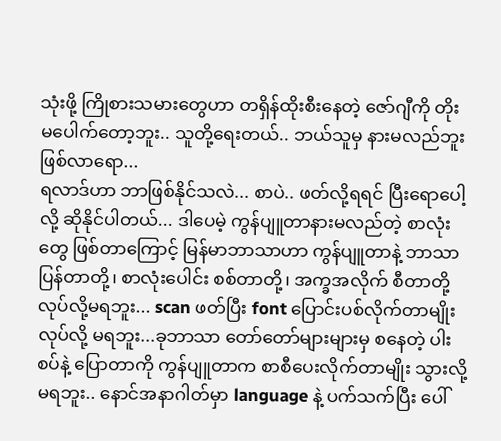သုံးဖို့ ကြိုစားသမားတွေဟာ တရှိန်ထိုးစီးနေတဲ့ ဇော်ဂျီကို တိုးမပေါက်တော့ဘူး.. သူတို့ရေးတယ်.. ဘယ်သူမှ နားမလည်ဘူးဖြစ်လာရော...
ရလာဒ်ဟာ ဘာဖြစ်နိုင်သလဲ... စာပဲ.. ဖတ်လို့ရရင် ပြီးရောပေါ့လို့ ဆိုနိုင်ပါတယ်... ဒါပေမဲ့ ကွန်ပျူတာနားမလည်တဲ့ စာလုံးတွေ ဖြစ်တာကြောင့် မြန်မာဘာသာဟာ ကွန်ပျူတာနဲ့ ဘာသာပြန်တာတို့၊ စာလုံးပေါင်း စစ်တာတို့၊ အက္ခအလိုက် စီတာတို့ လုပ်လို့မရဘူး... scan ဖတ်ပြီး font ပြောင်းပစ်လိုက်တာမျိုး လုပ်လို့ မရဘူး...ခုဘာသာ တော်တော်များများမှ စနေတဲ့ ပါးစပ်နဲ့ ပြောတာကို ကွန်ပျူတာက စာစီပေးလိုက်တာမျိုး သွားလို့မရဘူး.. နောင်အနာဂါတ်မှာ language နဲ့ ပက်သက်ပြီး ပေါ်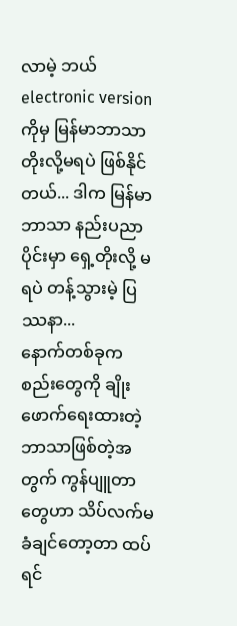လာမဲ့ ဘယ် electronic version ကိုမှ မြန်မာဘာသာ တိုးလို့မရပဲ ဖြစ်နိုင်တယ်... ဒါက မြန်မာဘာသာ နည်းပညာပိုင်းမှာ ရှေ့တိုးလို့ မရပဲ တန့်သွားမဲ့ ပြဿနာ...
နောက်တစ်ခုက စည်းတွေကို ချိုးဖောက်ရေးထားတဲ့ ဘာသာဖြစ်တဲ့အတွက် ကွန်ပျူတာတွေဟာ သိပ်လက်မခံချင်တော့တာ ထပ်ရင်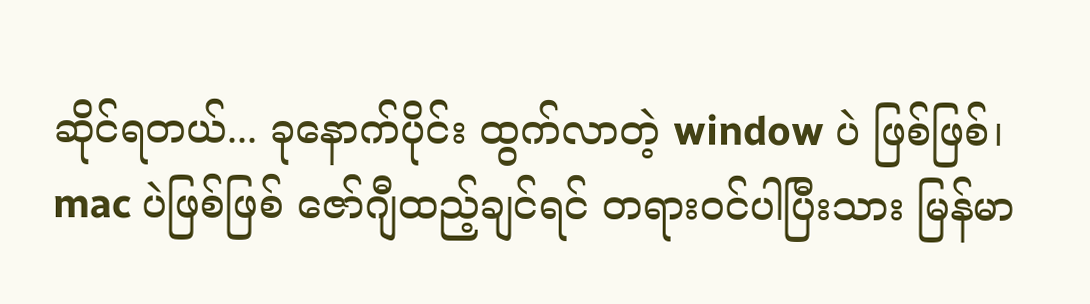ဆိုင်ရတယ်... ခုနောက်ပိုင်း ထွက်လာတဲ့ window ပဲ ဖြစ်ဖြစ်၊ mac ပဲဖြစ်ဖြစ် ဇော်ဂျီထည့်ချင်ရင် တရားဝင်ပါပြီးသား မြန်မာ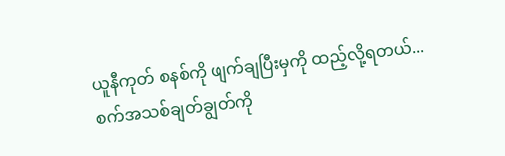ယူနီကုတ် စနစ်ကို ဖျက်ချပြီးမှကို ထည့်လို့ရတယ်... စက်အသစ်ချတ်ချွတ်ကို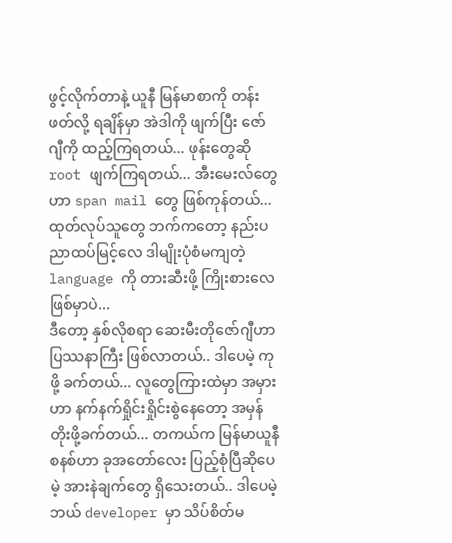ဖွင့်လိုက်တာနဲ့ ယူနီ မြန်မာစာကို တန်းဖတ်လို့ ရချိန်မှာ အဲဒါကို ဖျက်ပြီး ဇော်ဂျီကို ထည့်ကြရတယ်... ဖုန်းတွေဆို root ဖျက်ကြရတယ်... အီးမေးလ်တွေဟာ span mail တွေ ဖြစ်ကုန်တယ်... ထုတ်လုပ်သူတွေ ဘက်ကတော့ နည်းပညာထပ်မြင့်လေ ဒါမျိုးပုံစံမကျတဲ့ language ကို တားဆီးဖို့ ကြိုးစားလေ ဖြစ်မှာပဲ...
ဒီတော့ နှစ်လိုစရာ ဆေးမီးတိုဇော်ဂျီဟာ ပြဿနာကြီး ဖြစ်လာတယ်.. ဒါပေမဲ့ ကုဖို့ ခက်တယ်... လူတွေကြားထဲမှာ အမှားဟာ နက်နက်ရှိုင်းရှိုင်းစွဲနေတော့ အမှန်တိုးဖို့ခက်တယ်... တကယ်က မြန်မာယူနီစနစ်ဟာ ခုအတော်လေး ပြည့်စုံပြီဆိုပေမဲ့ အားနဲချက်တွေ ရှိသေးတယ်.. ဒါပေမဲ့ ဘယ် developer မှာ သိပ်စိတ်မ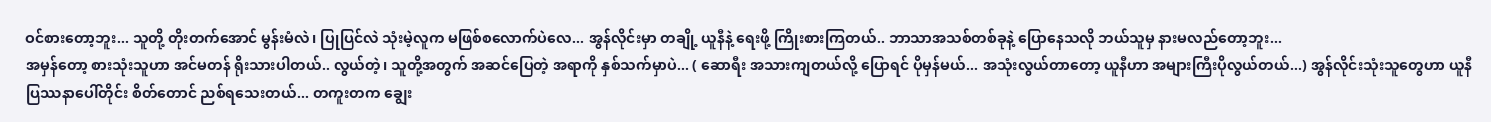ဝင်စားတော့ဘူး... သူတို့ တိုးတက်အောင် မွန်းမံလဲ၊ ပြုပြင်လဲ သုံးမဲ့လူက မဖြစ်စလောက်ပဲလေ... အွန်လိုင်းမှာ တချို့ ယူနီနဲ့ ရေးဖို့ ကြိုးစားကြတယ်.. ဘာသာအသစ်တစ်ခုနဲ့ ပြောနေသလို ဘယ်သူမှ နားမလည်တော့ဘူး...
အမှန်တော့ စားသုံးသူဟာ အင်မတန် ရိုးသားပါတယ်.. လွယ်တဲ့၊ သူတို့အတွက် အဆင်ပြေတဲ့ အရာကို နှစ်သက်မှာပဲ... ( ဆောရီး အသားကျတယ်လို့ ပြောရင် ပိုမှန်မယ်... အသုံးလွယ်တာတော့ ယူနီဟာ အများကြီးပိုလွယ်တယ်...) အွန်လိုင်းသုံးသူတွေဟာ ယူနီပြဿနာပေါ်တိုင်း စိတ်တောင် ညစ်ရသေးတယ်... တကူးတက ချွေး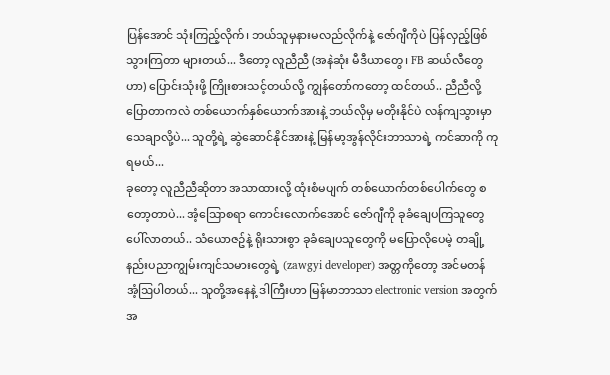ပြန်အောင် သုံးကြည့်လိုက်၊ ဘယ်သူမှနားမလည်လိုက်နဲ့ ဇော်ဂျီကိုပဲ ပြန်လှည့်ဖြစ်သွားကြတာ များတယ်... ဒီတော့ လူညီညီ (အနဲဆုံး မီဒီယာတွေ၊ FB ဆယ်လီတွေဟာ) ပြောင်းသုံးဖို့ ကြိုးစားသင့်တယ်လို့ ကျွန်တော်ကတော့ ထင်တယ်.. ညီညီလို့ ပြောတာကလဲ တစ်ယောက်နှစ်ယောက်အားနဲ့ ဘယ်လိုမှ မတိုးနိုင်ပဲ လန်ကျသွားမှာ သေချာလို့ပဲ... သူတို့ရဲ့ ဆွဲဆောင်နိုင်အားနဲ့ မြန်မာ့အွန်လိုင်းဘာသာရဲ့ ကင်ဆာကို ကုရမယ်...
ခုတော့ လူညီညီဆိုတာ အသာထားလို့ ထုံးစံမပျက် တစ်ယောက်တစ်ပေါက်တွေ စတော့တာပဲ... အံ့သြောစရာ ကောင်းလောက်အောင် ဇော်ဂျီကို ခုခံချေပကြသူတွေ ပေါ်လာတယ်.. သံယောဇဥ်နဲ့ ရိုးသားစွာ ခုခံချေပသူတွေကို မပြောလိုပေမဲ့ တချို့ နည်းပညာကျွမ်းကျင်သမားတွေရဲ့ (zawgyi developer) အတ္တကိုတော့ အင်မတန် အံ့ဩပါတယ်... သူတို့အနေနဲ့ ဒါကြီးဟာ မြန်မာဘာသာ electronic version အတွက် အ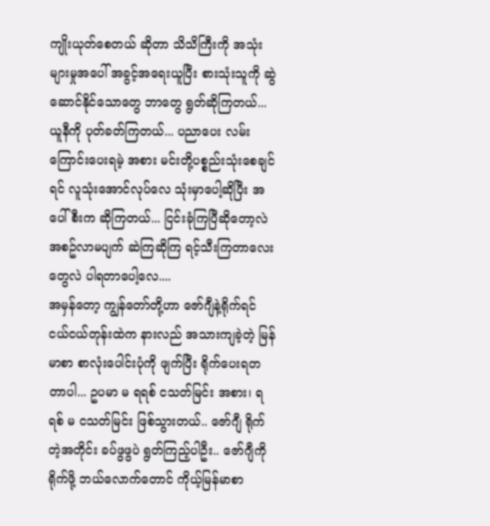ကျိုးယုတ်စေတယ် ဆိုတာ သိသိကြီးကို အသုံးများမှုအပေါ် အခွင့်အရေးယူပြီး စားသုံးသူကို ဆွဲဆောင်နိုင်သောတွေ ဘာတွေ ရွတ်ဆိုကြတယ်... ယူနီကို ပုတ်ခတ်ကြတယ်... ပညာပေး လမ်းကြောင်းပေးရမဲ့ အစား မင်းတို့ပစ္စည်းသုံးစေချင်ရင် လူသုံးအောင်လုပ်လေ သုံးမှာပေါ့ဆိုပြီး အပေါ်စီးက ဆိုကြတယ်... ငြင်းခုံကြပြီဆိုတော့လဲ အစဥ်လာမပျက် ဆဲကြဆိုကြ ရင့်သီးကြတာလေးတွေလဲ ပါရတာပေါ့လေ....
အမှန်တော့ ကျွန်တော်တို့ဟာ ဇော်ဂျီနဲ့ရိုက်ရင် ငယ်ငယ်တုန်းထဲက နားလည် အသားကျခဲ့တဲ့ မြန်မာစာ စာလုံးပေါင်းပုံကို ဖျက်ပြီး ရိုက်ပေးရတတာပါ... ဥပမာ မ ရရစ် ငသတ်မြင်း အစား၊ ရရစ် မ ငသတ်မြင်း ဖြစ်သွားတယ်.. ဇော်ဂျီ ရိုက်တဲ့အတိုင်း ခပ်ဖွဖွပဲ ရွတ်ကြည့်ပါဦး.. ဇော်ဂျီကို ရိုက်ဖို့ ဘယ်လောက်တောင် ကိုယ့်မြန်မာစာ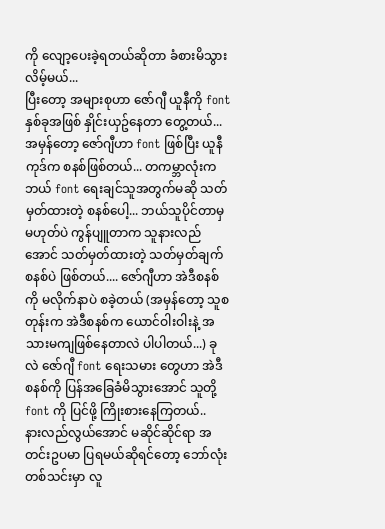ကို လျော့ပေးခဲ့ရတယ်ဆိုတာ ခံစားမိသွားလိမ့်မယ်...
ပြီးတော့ အများစုဟာ ဇော်ဂျီ ယူနီကို font နှစ်ခုအဖြစ် နှိုင်းယှဥ်နေတာ တွေ့တယ်... အမှန်တော့ ဇော်ဂျီဟာ font ဖြစ်ပြီး ယူနီကုဒ်က စနစ်ဖြစ်တယ်... တကမ္ဘာလုံးက ဘယ် font ရေးချင်သူအတွက်မဆို သတ်မှတ်ထားတဲ့ စနစ်ပေါ့... ဘယ်သူပိုင်တာမှ မဟုတ်ပဲ ကွန်ပျူတာက သူနားလည်အောင် သတ်မှတ်ထားတဲ့ သတ်မှတ်ချက် စနစ်ပဲ ဖြစ်တယ်.... ဇော်ဂျီဟာ အဲဒီစနစ်ကို မလိုက်နာပဲ စခဲ့တယ် (အမှန်တော့ သူစတုန်းက အဲဒီစနစ်က ယောင်ဝါးဝါးနဲ့ အသားမကျဖြစ်နေတာလဲ ပါပါတယ်...) ခုလဲ ဇော်ဂျီ font ရေးသမား တွေဟာ အဲဒီစနစ်ကို ပြန်အခြေခံမိသွားအောင် သူတို့ font ကို ပြင်ဖို့ ကြိုးစားနေကြတယ်..
နားလည်လွယ်အောင် မဆိုင်ဆိုင်ရာ အတင်းဥပမာ ပြရမယ်ဆိုရင်တော့ ဘော်လုံးတစ်သင်းမှာ လူ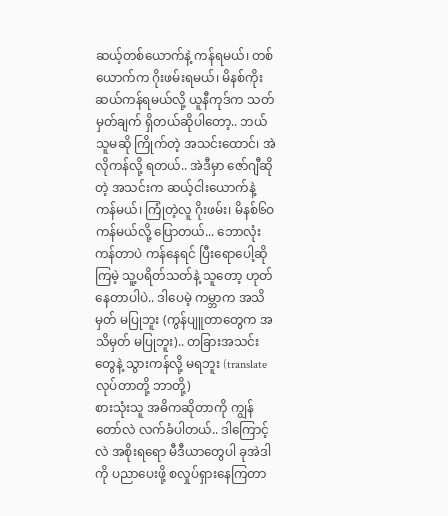ဆယ့်တစ်ယောက်နဲ့ ကန်ရမယ်၊ တစ်ယောက်က ဂိုးဖမ်းရမယ်၊ မိနစ်ကိုးဆယ်ကန်ရမယ်လို့ ယူနီကုဒ်က သတ်မှတ်ချက် ရှိတယ်ဆိုပါတော့.. ဘယ်သူမဆို ကြိုက်တဲ့ အသင်းထောင်၊ အဲလိုကန်လို့ ရတယ်.. အဲဒီမှာ ဇော်ဂျီဆိုတဲ့ အသင်းက ဆယ့်ငါးယောက်နဲ့ ကန်မယ်၊ ကြုံတဲ့လူ ဂိုးဖမ်း၊ မိနစ်၆ဝ ကန်မယ်လို့ ပြောတယ်... ဘောလုံးကန်တာပဲ ကန်နေရင် ပြီးရောပေါ့ဆိုကြမဲ့ သူ့ပရိတ်သတ်နဲ့ သူတော့ ဟုတ်နေတာပါပဲ.. ဒါပေမဲ့ ကမ္ဘာက အသိမှတ် မပြုဘူး (ကွန်ပျူတာတွေက အသိမှတ် မပြုဘူး).. တခြားအသင်းတွေနဲ့ သွားကန်လို့ မရဘူး (translate လုပ်တာတို့ ဘာတို့)
စားသုံးသူ အဓိကဆိုတာကို ကျွန်တော်လဲ လက်ခံပါတယ်.. ဒါကြောင့်လဲ အစိုးရရော မီဒီယာတွေပါ ခုအဲဒါကို ပညာပေးဖို့ စလှုပ်ရှားနေကြတာ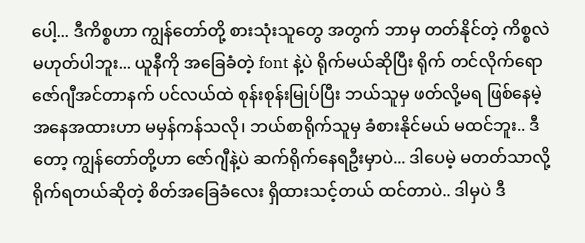ပေါ့... ဒီကိစ္စဟာ ကျွန်တော်တို့ စားသုံးသူတွေ အတွက် ဘာမှ တတ်နိုင်တဲ့ ကိစ္စလဲ မဟုတ်ပါဘူး... ယူနီကို အခြေခံတဲ့ font နဲ့ပဲ ရိုက်မယ်ဆိုပြီး ရိုက် တင်လိုက်ရော ဇော်ဂျီအင်တာနက် ပင်လယ်ထဲ စုန်းစုန်းမြုပ်ပြီး ဘယ်သူမှ ဖတ်လို့မရ ဖြစ်နေမဲ့ အနေအထားဟာ မမှန်ကန်သလို၊ ဘယ်စာရိုက်သူမှ ခံစားနိုင်မယ် မထင်ဘူး.. ဒီတော့ ကျွန်တော်တို့ဟာ ဇော်ဂျီနဲ့ပဲ ဆက်ရိုက်နေရဦးမှာပဲ... ဒါပေမဲ့ မတတ်သာလို့ ရိုက်ရတယ်ဆိုတဲ့ စိတ်အခြေခံလေး ရှိထားသင့်တယ် ထင်တာပဲ.. ဒါမှပဲ ဒီ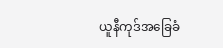ယူနီကုဒ်အခြေခံ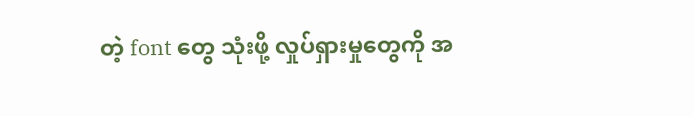တဲ့ font တွေ သုံးဖို့ လှုပ်ရှားမှုတွေကို အ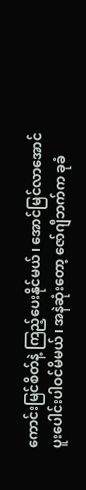ကောင်းမြင်စိတ်နဲ့ ကြည့်ပေးနိုင်မယ်၊ အောင်မြင်လာအောင် ပူးပေါင်းပါဝင်မိမယ်၊ အနဲဆုံးတော့ ဇော်ဂျီဘက်က ခုခံ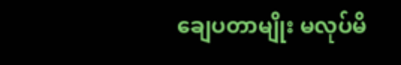ချေပတာမျိုး မလုပ်မိ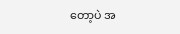တော့ပဲ အ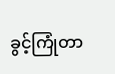ခွင့်ကြုံတာ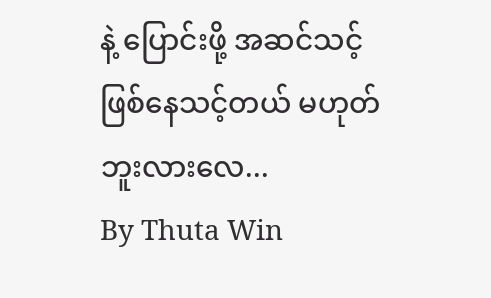နဲ့ ပြောင်းဖို့ အဆင်သင့် ဖြစ်နေသင့်တယ် မဟုတ်ဘူးလားလေ...
By Thuta Win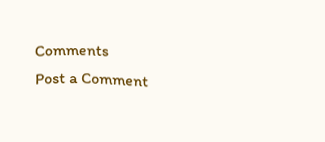Comments
Post a Comment